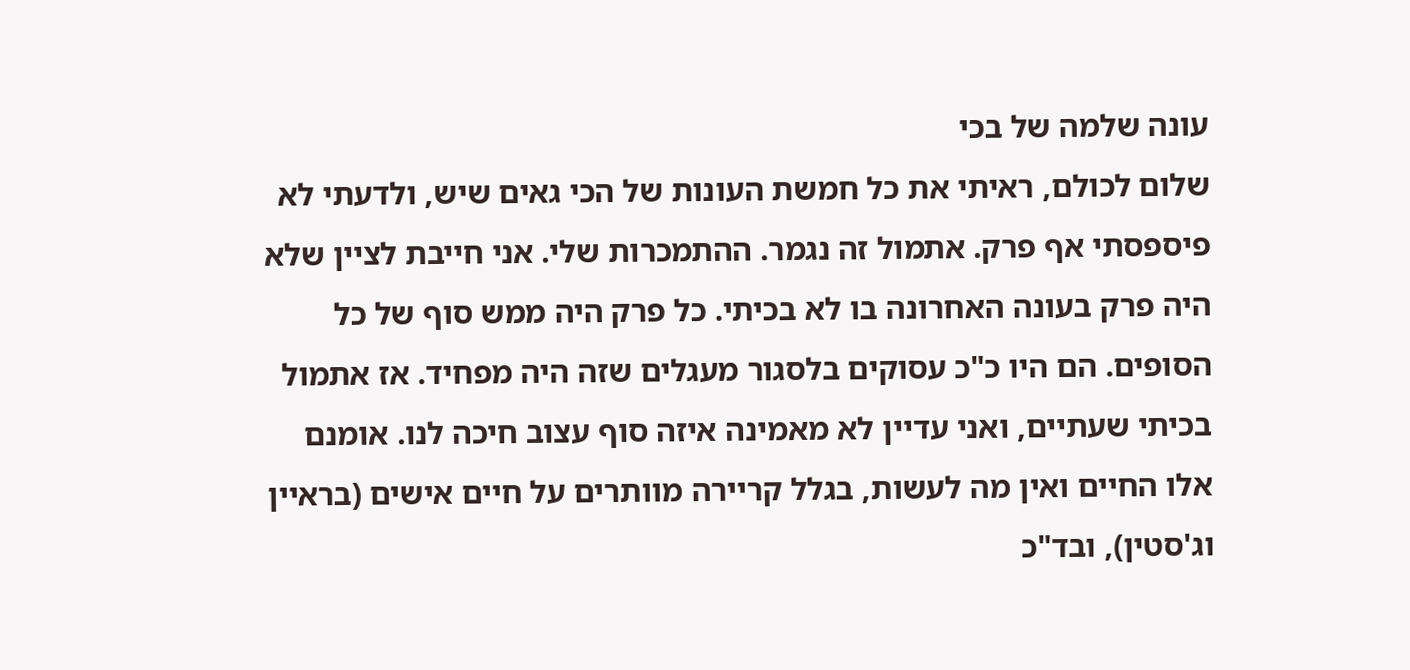עונה שלמה של בכי
שלום לכולם, ראיתי את כל חמשת העונות של הכי גאים שיש, ולדעתי לא פיספסתי אף פרק. אתמול זה נגמר. ההתמכרות שלי. אני חייבת לציין שלא היה פרק בעונה האחרונה בו לא בכיתי. כל פרק היה ממש סוף של כל הסופים. הם היו כ"כ עסוקים בלסגור מעגלים שזה היה מפחיד. אז אתמול בכיתי שעתיים, ואני עדיין לא מאמינה איזה סוף עצוב חיכה לנו. אומנם אלו החיים ואין מה לעשות, בגלל קריירה מוותרים על חיים אישים (בראיין וג'סטין), ובד"כ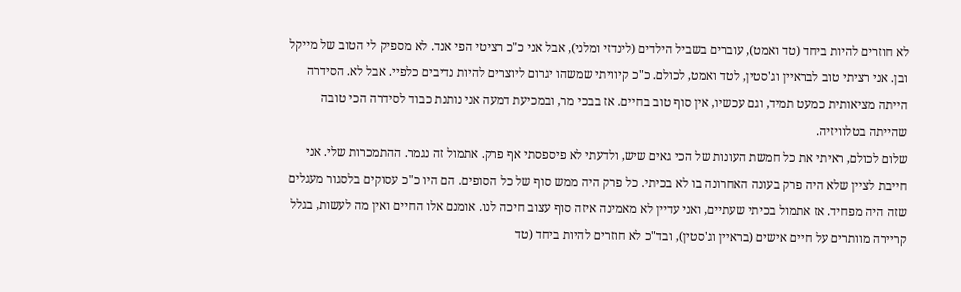לא חוזרים להיות ביחד (טד ואמט), עוברים בשביל הילדים (לינדזי ומלני), אבל אני כ"כ רציטי הפי אנד. לא מספיק לי הטוב של מייקל ובן. אני רציתי טוב לבראיין וג'סטין, לטד ואמט, לכולם. כ"כ קיוויתי שמשהו יגרום ליוצרים להיות נדיבים כלפיי. אבל לא. הסידרה הייתה מציאותית כמעט תמיד, וגם עכשיו, אין סוף טוב בחיים. אז בבכי מר, ובמכיעת דמעה אני נותנת כבוד לסידרה הכי טובה שהייתה בטלוויזיה.
שלום לכולם, ראיתי את כל חמשת העונות של הכי גאים שיש, ולדעתי לא פיספסתי אף פרק. אתמול זה נגמר. ההתמכרות שלי. אני חייבת לציין שלא היה פרק בעונה האחרונה בו לא בכיתי. כל פרק היה ממש סוף של כל הסופים. הם היו כ"כ עסוקים בלסגור מעגלים שזה היה מפחיד. אז אתמול בכיתי שעתיים, ואני עדיין לא מאמינה איזה סוף עצוב חיכה לנו. אומנם אלו החיים ואין מה לעשות, בגלל קריירה מוותרים על חיים אישים (בראיין וג'סטין), ובד"כ לא חוזרים להיות ביחד (טד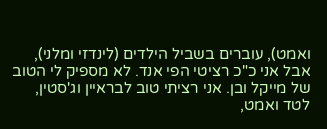ואמט), עוברים בשביל הילדים (לינדזי ומלני), אבל אני כ"כ רציטי הפי אנד. לא מספיק לי הטוב של מייקל ובן. אני רציתי טוב לבראיין וג'סטין, לטד ואמט,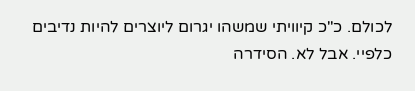לכולם. כ"כ קיוויתי שמשהו יגרום ליוצרים להיות נדיבים כלפיי. אבל לא. הסידרה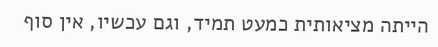הייתה מציאותית כמעט תמיד, וגם עכשיו, אין סוף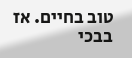טוב בחיים. אז בבכי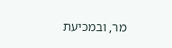מר, ובמכיעת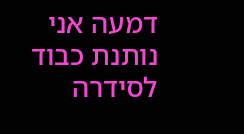דמעה אני נותנת כבוד לסידרה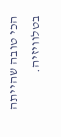הכי טובה שהייתה בטלוויזיה.